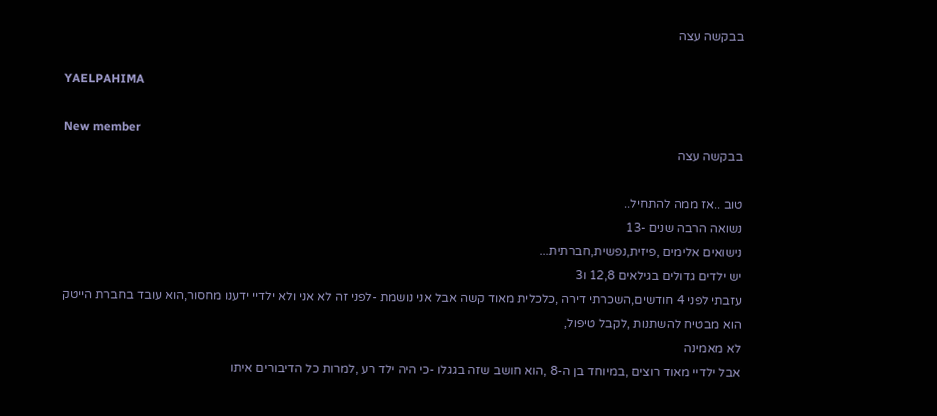בבקשה עצה

YAELPAHIMA

New member
בבקשה עצה

טוב ..אז ממה להתחיל..
נשואה הרבה שנים -13
נישואים אלימים ,פיזית,נפשית,חברתית...
יש ילדים גדולים בגילאים 12,8 ו3
עזבתי לפני 4 חודשים,השכרתי דירה ,כלכלית מאוד קשה אבל אני נושמת -לפני זה לא אני ולא ילדיי ידענו מחסור,הוא עובד בחברת הייטק
הוא מבטיח להשתנות ,לקבל טיפול,
לא מאמינה
אבל ילדיי מאוד רוצים ,במיוחד בן ה-8 ,הוא חושב שזה בגגלו -כי היה ילד רע ,למרות כל הדיבורים איתו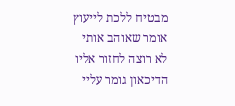מבטיח ללכת לייעוץ
אומר שאוהב אותי
לא רוצה לחזור אליו
הדיכאון גומר עליי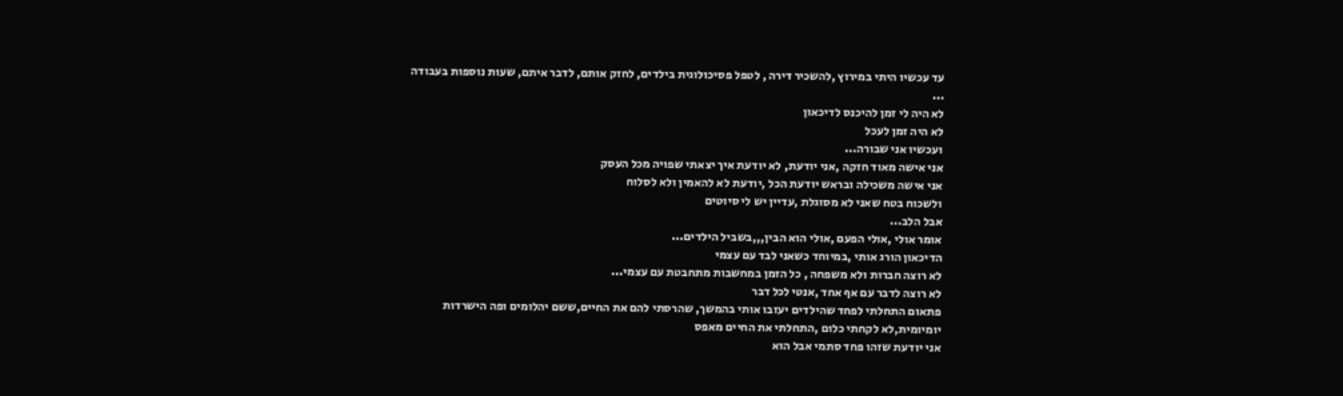עד עכשיו היתי במירוץ ,להשכיר דירה , לטפל פסיכולוגית בילדים, לחזק אותם, לדבר איתם, שעות נוספות בעבודה ...
לא היה לי זמן להיכנס לדיכאון
לא היה זמן לעכל
ועכשיו אני שבורה...
אני אישה מאוד חזקה ,אני יודעת, לא יודעת איך יצאתי שפויה מכל העסק
אני אישה משכילה ובראש יודעת הכל ,יודעת לא להאמין ולא לסלוח
ולשכוח בטח שאני לא מסוגלת ,עדיין יש לי סיוטים
אבל הלב...
אומר אולי ,אולי הפעם ,אולי הוא הבין,,,בשביל הילדים...
הדיכאון הורג אותי ,במיוחד כשאני לבד עם עצמי
לא רוצה חברות ולא משפחה , כל הזמן במחשבות מתחבטת עם עצמי...
לא רוצה לדבר עם אף אחד ,אנטי לכל דבר
פתאום התחלתי לפחד שהילדים יעזבו אותי בהמשך, שהרסתי להם את החיים,ששם יהלומים ופה הישרדות יומיומית,לא לקחתי כלום ,התחלתי את החיים מאפס
אני יודעת שזהו פחד סתמי אבל הוא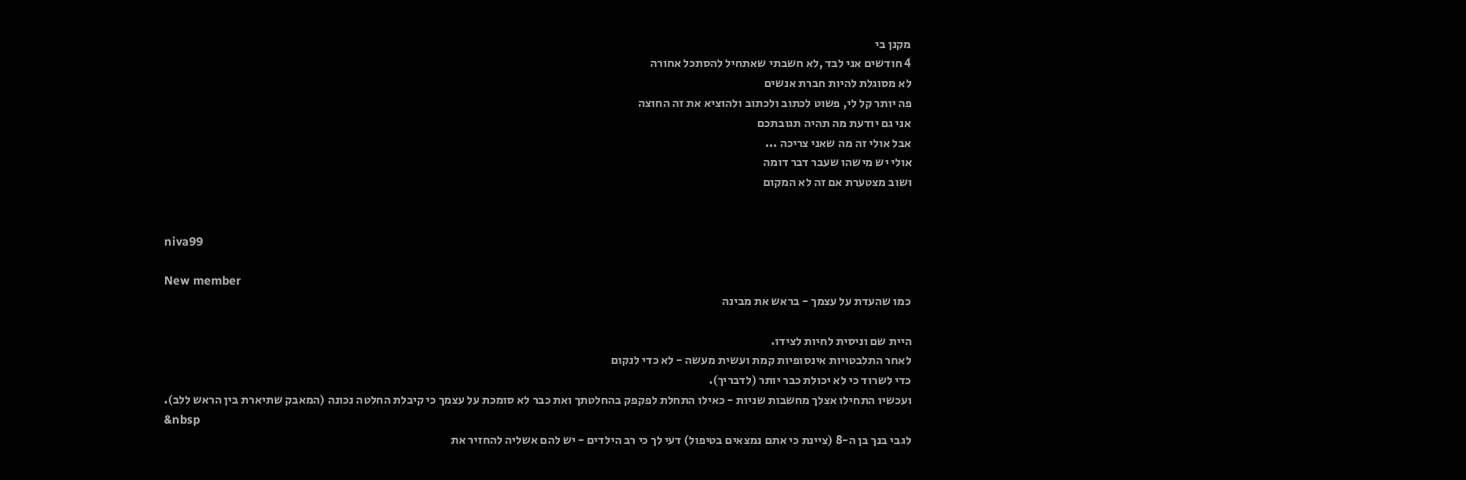מקנן בי
4 חודשים אני לבד ,לא חשבתי שאתחיל להסתכל אחורה
לא מסוגלת להיות חברת אנשים
פה יותר קל לי, פשוט לכתוב ולכתוב ולהוציא את זה החוצה
אני גם יודעת מה תהיה תגובתכם
אבל אולי זה מה שאני צריכה ...
אולי יש מישהו שעבר דבר דומה
ושוב מצטערת אם זה לא המקום


niva99

New member
כמו שהעדת על עצמך - בראש את מבינה

היית שם וניסית לחיות לצידו.
לאחר התלבטויות אינסופיות קמת ועשית מעשה - לא כדי לנקום
כדי לשרוד כי לא יכולת כבר יותר (לדבריך).
ועכשיו התחילו אצלך מחשבות שניות - כאילו התחלת לפקפק בהחלטתך ואת כבר לא סומכת על עצמך כי קיבלת החלטה נכונה (המאבק שתיארת בין הראש ללב).
&nbsp
לגבי בנך בן ה-8 (ציינת כי אתם נמצאים בטיפול) דעי לך כי רב הילדים - יש להם אשליה להחזיר את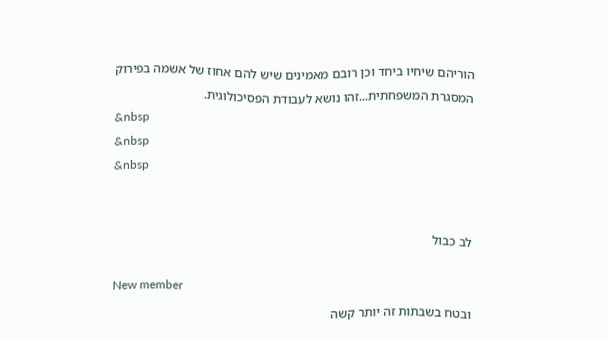הוריהם שיחיו ביחד וכן רובם מאמינים שיש להם אחוז של אשמה בפירוק המסגרת המשפחתית...זהו נושא לעבודת הפסיכולוגית.
&nbsp
&nbsp
&nbsp


לב כבול

New member
ובטח בשבתות זה יותר קשה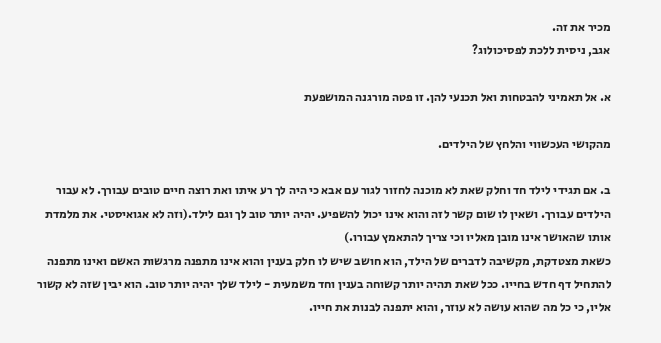מכיר את זה.
אגב, ניסית ללכת לפסיכולוג?

א. אל תאמיני להבטחות ואל תכנעי להן. זו פטה מורגנה המושפעת

מהקושי העכשווי והלחץ של הילדים.

ב. אם תגידי לילד חד וחלק שאת לא מוכנה לחזור לגור עם אבא כי היה לך רע איתו ואת רוצה חיים טובים עבורך. לא עבור הילדים עבורך. ושאין לו שום קשר לזה והוא אינו יכול להשפיע. יהיה יותר טוב לך וגם לילד.(וזה לא אגואיסטי. את מלמדת אותו שהאושר אינו מובן מאליו וכי צריך להתאמץ עבורו.)
כשאת מצטדקת, מקשיבה לדברים של הילד, הוא חושב שיש לו חלק בענין והוא אינו מתפנה מרגשות האשם ואינו מתפנה להתחיל דף חדש בחייו. ככל שאת תהיה יותר קשוחה בענין וחד משמעית - לילד שלך יהיה יותר טוב. הוא יבין שזה לא קשור אליו, כי כל מה שהוא עושה לא עוזר, והוא יתפנה לבנות את חייו.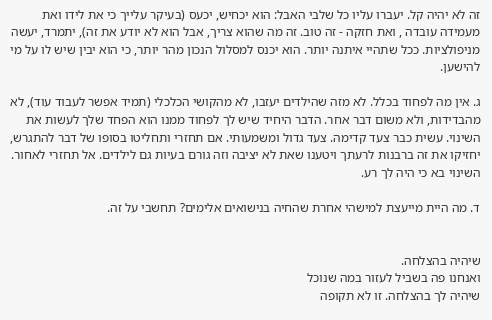זה לא יהיה קל. יעברו עליו כל שלבי האבל: הוא יכחיש, יכעס (בעיקר עלייך כי את לידו ואת מעמידה עובדה , ואת חזקה - זה טוב. זה מה שהוא צריך, אבל הוא לא יודע את זה), יתמרד, יעשה מניפולציות. ככל שתהיי איתנה יותר. הוא יכנס למסלול הנכון מהר יותר, כי הוא יבין שיש לו על מי להישען.

ג. אין מה לפחוד בכלל. לא מזה שהילדים יעזבו, לא מהקושי הכלכלי (תמיד אפשר לעבוד עוד), לא מהבדידות, ולא משום דבר אחר. הדבר היחיד שיש לך לפחוד ממנו הוא הפחד שלך לעשות את השינוי. עשית כבר צעד קדימה. צעד גדול ומשמעותי. אם תחזרי ותחליטו בסופו של דבר להתגרש, יחזיקו את זה ברבנות לרעתך ויטענו שאת לא יציבה וזה גורם בעיות גם לילדים. אל תחזרי לאחור. השינוי בא כי היה לך רע.

ד. מה היית מייעצת למישהי אחרת שהחיה בנישואים אלימים? תחשבי על זה.


שיהיה בהצלחה.
ואנחנו פה בשביל לעזור במה שנוכל
שיהיה לך בהצלחה. זו לא תקופה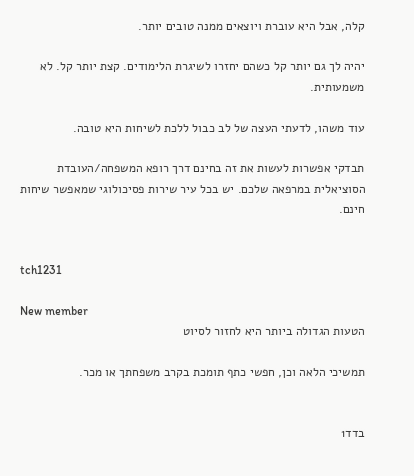קלה, אבל היא עוברת ויוצאים ממנה טובים יותר.

יהיה לך גם יותר קל כשהם יחזרו לשיגרת הלימודים. קצת יותר קל. לא משמעותית.

עוד משהו, לדעתי העצה של לב כבול ללכת לשיחות היא טובה.

תבדקי אפשרות לעשות את זה בחינם דרך רופא המשפחה/העובדת הסוציאלית במרפאה שלכם. יש בכל עיר שירות פסיכולוגי שמאפשר שיחות חינם.


tch1231

New member
הטעות הגדולה ביותר היא לחזור לסיוט

תמשיכי הלאה וכן, חפשי כתף תומכת בקרב משפחתך או מכר.


בדד1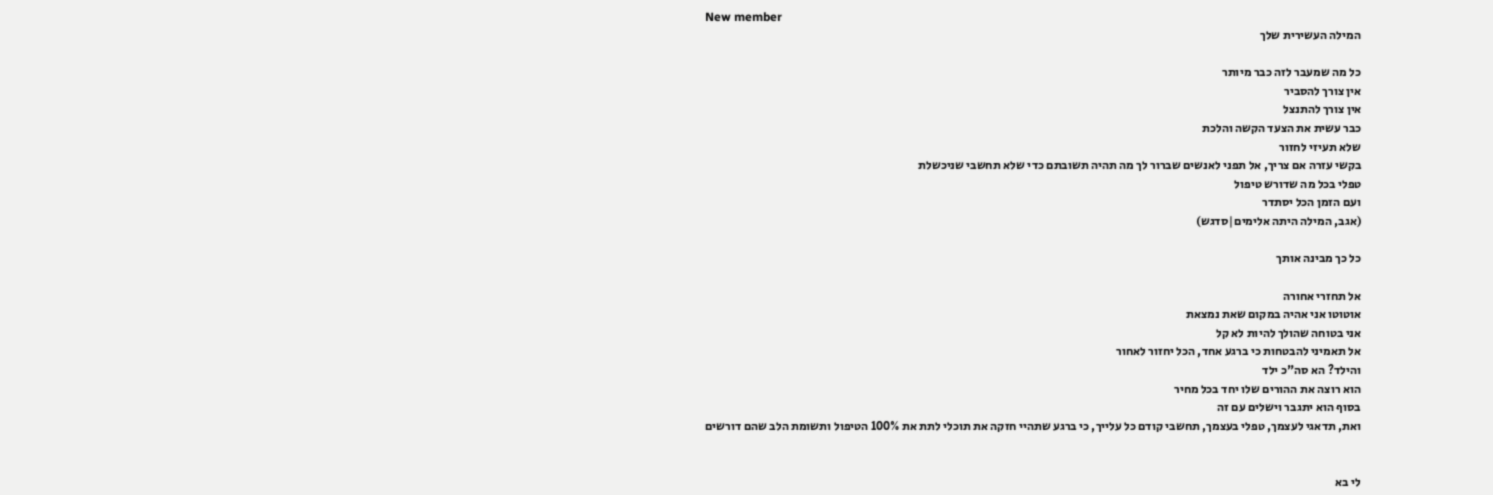New member
המילה העשירית שלך

כל מה שמעבר לזה כבר מיותר
אין צורך להסביר
אין צורך להתנצל
כבר עשית את הצעד הקשה והלכת
שלא תעיזי לחזור
בקשי עזרה אם צריך, אל תפני לאנשים שברור לך מה תהיה תשובתם כדי שלא תחשבי שניכשלת
טפלי בכל מה שדורש טיפול
ועם הזמן הכל יסתדר
(אגב, המילה היתה אלימים|סדגש)

כל כך מבינה אותך

אל תחזרי אחורה
אוטוטו אני אהיה במקום שאת נמצאת
אני בטוחה שהולך להיות לא קל
אל תאמיני להבטחות כי ברגע אחד, הכל יחזור לאחור
והילד? הא סה"כ ילד
הוא רוצה את ההורים שלו יחד בכל מחיר
בסוף הוא יתגבר וישלים עם זה
ואת, תדאגי לעצמך, טפלי בעצמך, תחשבי קודם כל עלייך, כי ברגע שתהיי חזקה את תוכלי לתת את 100% הטיפול ותשומת הלב שהם דורשים


לי בא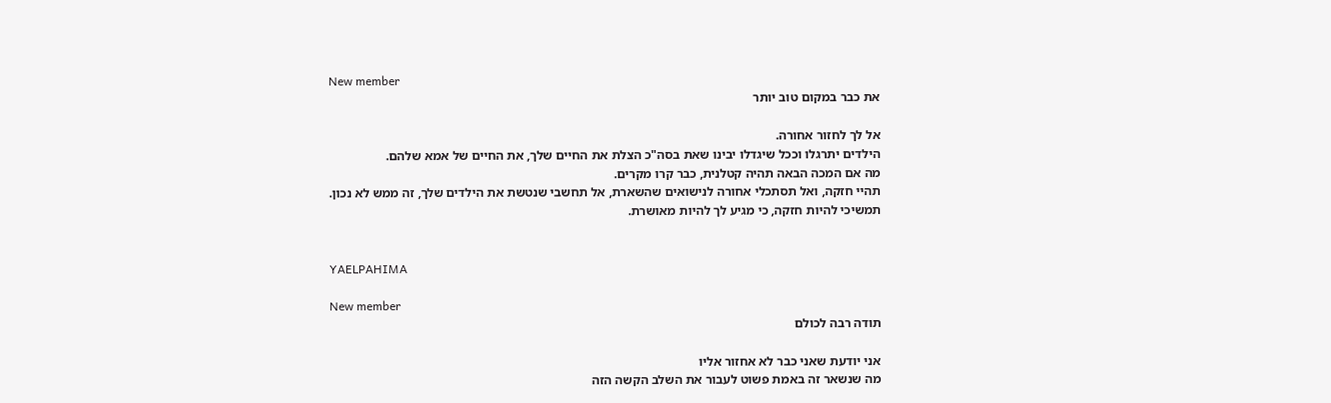New member
את כבר במקום טוב יותר

אל לך לחזור אחורה.
הילדים יתרגלו וככל שיגדלו יבינו שאת בסה"כ הצלת את החיים שלך, את החיים של אמא שלהם.
מה אם המכה הבאה תהיה קטלנית, כבר קרו מקרים.
תהיי חזקה, ואל תסתכלי אחורה לנישואים שהשארת, אל תחשבי שנטשת את הילדים שלך, זה ממש לא נכון.
תמשיכי להיות חזקה, כי מגיע לך להיות מאושרת.


YAELPAHIMA

New member
תודה רבה לכולם

אני יודעת שאני כבר לא אחזור אליו
מה שנשאר זה באמת פשוט לעבור את השלב הקשה הזה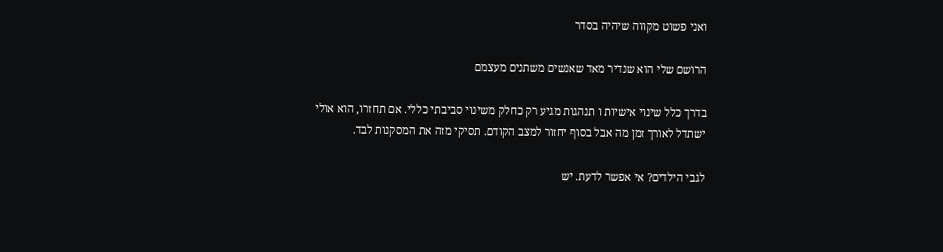ואני פשוט מקווה שיהיה בסדר

הרושם שלי הוא שנדיר מאד שאנשים משתנים מעצמם

בדרך כלל שינוי אישיות ו תנהגות מגיע רק כחלק משינוי סביבתי כללי. אם תחזרו, הוא אולי ישתדל לאורך זמן מה אבל בסוף יחזור למצב הקודם. תסיקי מזה את המסקנות לבד.

לגבי הילדים? אי אפשר לדעת. יש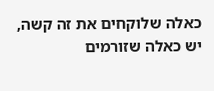כאלה שלוקחים את זה קשה, יש כאלה שזורמים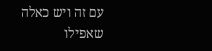עם זה ויש כאלה שאפילו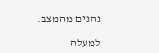נהנים מהמצב.

למעלה